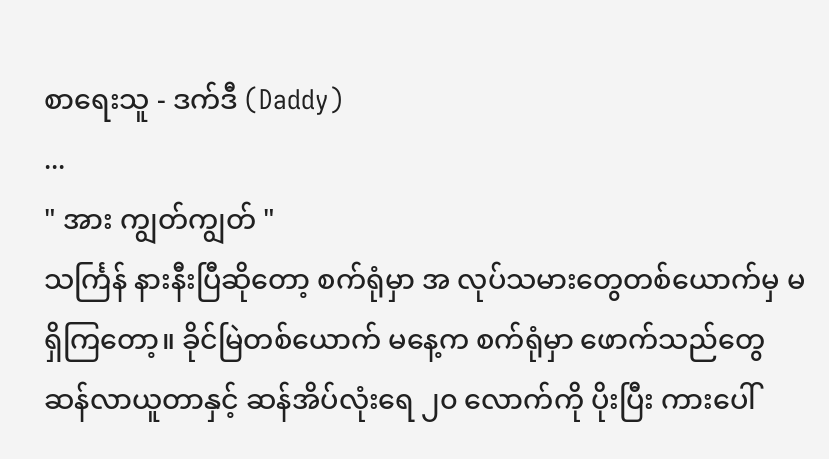စာရေးသူ - ဒက်ဒီ (Daddy)
...
" အား ကျွတ်ကျွတ် "
သင်္ကြန် နားနီးပြီဆိုတော့ စက်ရုံမှာ အ လုပ်သမားတွေတစ်ယောက်မှ မရှိကြတော့။ ခိုင်မြဲတစ်ယောက် မနေ့က စက်ရုံမှာ ဖောက်သည်တွေ ဆန်လာယူတာနှင့် ဆန်အိပ်လုံးရေ ၂၀ လောက်ကို ပိုးပြီး ကားပေါ်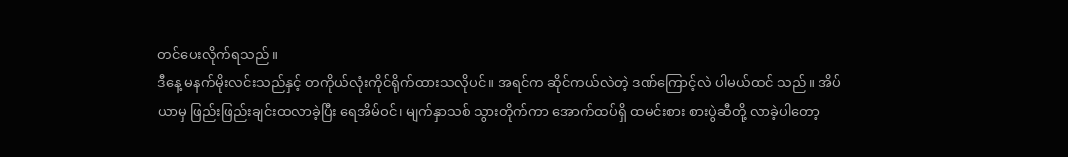တင်ပေးလိုက်ရသည်။
ဒီနေ့ မနက်မိုးလင်းသည်နှင့် တကိုယ်လုံးကိုင်ရိုက်ထားသလိုပင်။ အရင်က ဆိုင်ကယ်လဲတဲ့ ဒဏ်ကြောင့်လဲ ပါမယ်ထင် သည်။ အိပ်ယာမှ ဖြည်းဖြည်းချင်းထလာခဲ့ပြီး ရေအိမ်ဝင်၊ မျက်နှာသစ် သွားတိုက်ကာ အောက်ထပ်ရှိ ထမင်းစား စားပွဲဆီတို့ လာခဲ့ပါတော့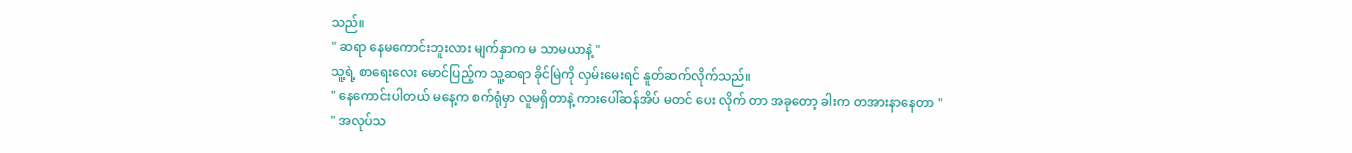သည်။
" ဆရာ နေမကောင်းဘူးလား မျက်နှာက မ သာမယာနဲ့ "
သူ့ရဲ့ စာရေးလေး မောင်ပြည့်က သူ့ဆရာ ခိုင်မြဲကို လှမ်းမေးရင် နူတ်ဆက်လိုက်သည်။
" နေကောင်းပါတယ် မနေ့က စက်ရုံမှာ လူမရှိတာနဲ့ ကားပေါ်ဆန်အိပ် မတင် ပေး လိုက် တာ အခုတော့ ခါးက တအားနာနေတာ "
" အလုပ်သ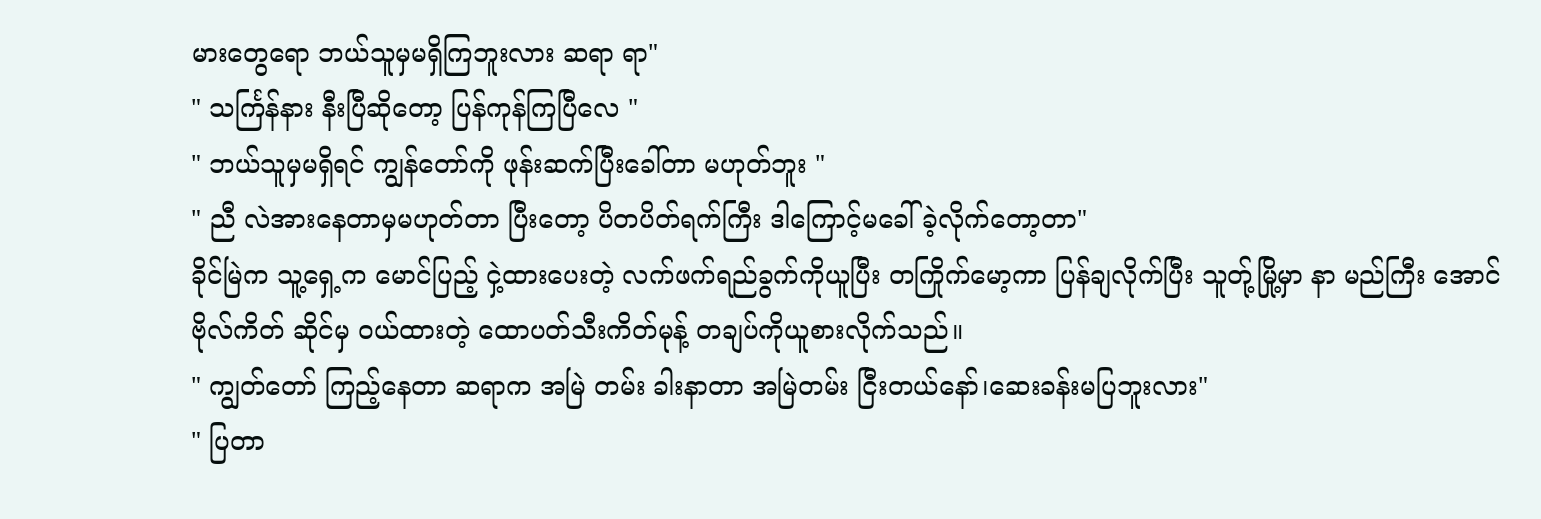မားတွေရော ဘယ်သူမှမရှိကြဘူးလား ဆရာ ရာ"
" သင်္ကြန်နား နီးပြီဆိုတော့ ပြန်ကုန်ကြပြီလေ "
" ဘယ်သူမှမရှိရင် ကျွန်တော်ကို ဖုန်းဆက်ပြီးခေါ်တာ မဟုတ်ဘူး "
" ညီ လဲအားနေတာမှမဟုတ်တာ ပြီးတော့ ပိတပိတ်ရက်ကြီး ဒါကြောင့်မခေါ်ခဲ့လိုက်တော့တာ"
ခိုင်မြဲက သူ့ရှေ့က မောင်ပြည့် ငှဲ့ထားပေးတဲ့ လက်ဖက်ရည်ခွက်ကိုယူပြီး တကြိုက်မော့ကာ ပြန်ချလိုက်ပြီး သူတ်ု့မြို့မှာ နာ မည်ကြီး အောင်ဗိုလ်ကိတ် ဆိုင်မှ ဝယ်ထားတဲ့ ထောပတ်သီးကိတ်မုန့် တချပ်ကိုယူစားလိုက်သည်။
" ကျွတ်တော် ကြည့်နေတာ ဆရာက အမြဲ တမ်း ခါးနာတာ အမြဲတမ်း ငြီးတယ်နော်၊ဆေးခန်းမပြဘူးလား"
" ပြတာ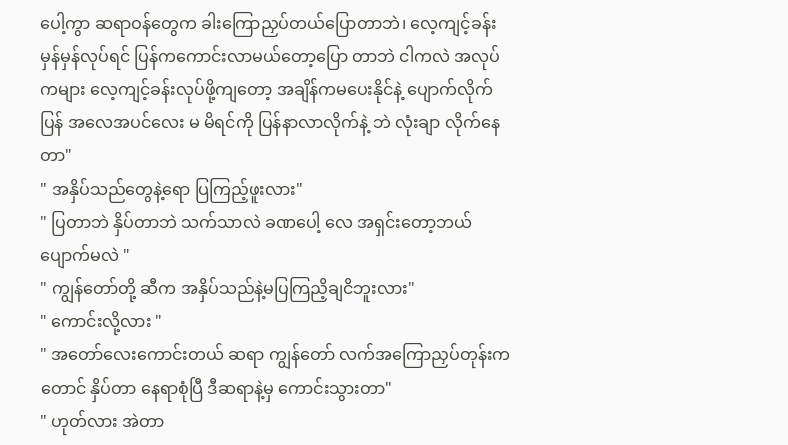ပေါ့ကွာ ဆရာဝန်တွေက ခါးကြောညှပ်တယ်ပြောတာဘဲ၊ လေ့ကျင့်ခန်း မှန်မှန်လုပ်ရင် ပြန်ကကောင်းလာမယ်တော့ပြော တာဘဲ ငါကလဲ အလုပ်ကများ လေ့ကျင့်ခန်းလုပ်ဖို့ကျတော့ အချိန်ကမပေးနိုင်နဲ့ ပျောက်လိုက်ပြန် အလေအပင်လေး မ မိရင်ကို ပြန်နာလာလိုက်နဲ့ ဘဲ လုံးချာ လိုက်နေတာ"
" အနှိပ်သည်တွေနဲ့ရော ပြကြည့်ဖူးလား"
" ပြတာဘဲ နှိပ်တာဘဲ သက်သာလဲ ခဏပေါ့ လေ အရှင်းတော့ဘယ်ပျောက်မလဲ "
" ကျွန်တော်တို့ ဆီက အနှိပ်သည်နဲ့မပြကြညိ့ချငိဘူးလား"
" ကောင်းလို့လား "
" အတော်လေးကောင်းတယ် ဆရာ ကျွန်တော် လက်အကြောညှပ်တုန်းကတောင် နှိပ်တာ နေရာစုံပြီ ဒီဆရာနဲ့မှ ကောင်းသွားတာ"
" ဟုတ်လား အဲတာ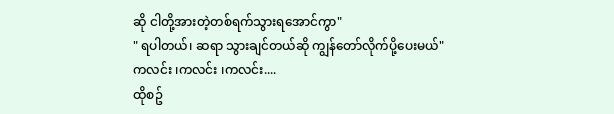ဆို ငါတို့အားတဲ့တစ်ရက်သွားရအောင်ကွာ"
" ရပါတယ်၊ ဆရာ သွားချင်တယ်ဆို ကျွန်တော်လိုက်ပို့ပေးမယ်"
ကလင်း ၊ကလင်း ၊ကလင်း....
ထိုစဥ်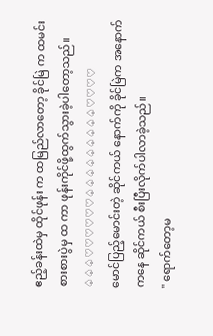ဧည့်ခန်းထဲမှ ထိုင်ဖုန်း က ထမြည်လာတော့ ခိုင်မြဲ က ထမင်းစားစားပွဲမှ ထ ကာ ဖုန်းကိုင်ဖို့ထွက်သွားခဲ့ပါတော့သည်။
♤♤♤♡♡♡♡♡♡♤♤♤♤♤♤♤♤♤♡♡♡♡
မောင်ပြည့်မောင်းတဲ့ ဆိုင်ကယ် နောက်ကို ခိုင်မြဲက အနောက်ကနေ ဆိုင်ကယ် စီးပြီးလိုက်ပါလာခဲ့သည်။
" ရောက်တော့မ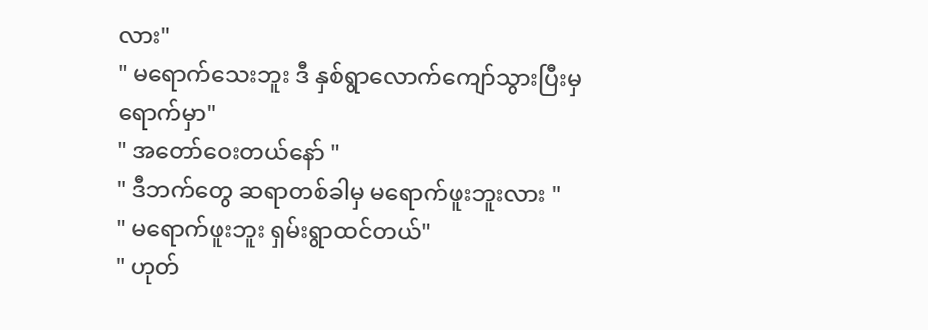လား"
" မရောက်သေးဘူး ဒီ နှစ်ရွာလောက်ကျော်သွားပြီးမှ ရောက်မှာ"
" အတော်ဝေးတယ်နော် "
" ဒီဘက်တွေ ဆရာတစ်ခါမှ မရောက်ဖူးဘူးလား "
" မရောက်ဖူးဘူး ရှမ်းရွာထင်တယ်"
" ဟုတ်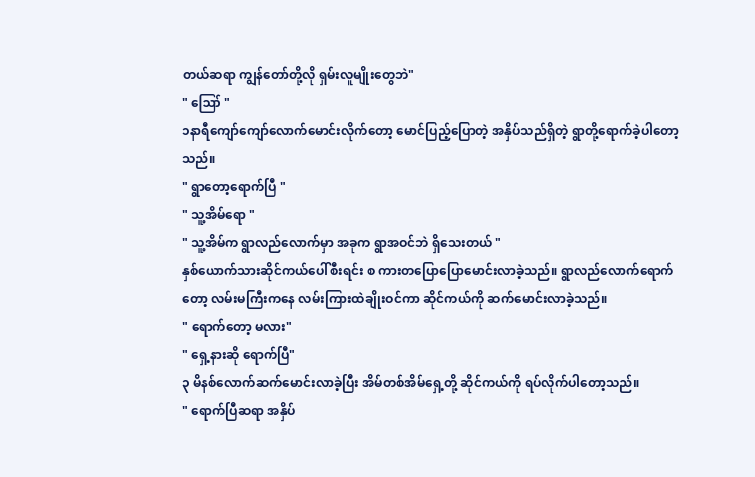တယ်ဆရာ ကျွန်တော်တို့လို ရှမ်းလူမျိုးတွေဘဲ"
" ဪ "
၁နာရီကျော်ကျော်လောက်မောင်းလိုက်တော့ မောင်ပြည့်ပြောတဲ့ အနှိပ်သည်ရှိတဲ့ ရွာတို့ရောက်ခဲ့ပါတော့သည်။
" ရွာတော့ရောက်ပြီ "
" သူ့အိမ်ရော "
" သူ့အိမ်က ရွာလည်လောက်မှာ အခုက ရွာအဝင်ဘဲ ရှိသေးတယ် "
နှစ်ယောက်သားဆိုင်ကယ်ပေါ်စီးရင်း စ ကားတပြောပြောမောင်းလာခဲ့သည်။ ရွာလည်လောက်ရောက်တော့ လမ်းမကြီးကနေ လမ်းကြားထဲချိုးဝင်ကာ ဆိုင်ကယ်ကို ဆက်မောင်းလာခဲ့သည်။
" ရောက်တော့ မလား"
" ရှေ့နားဆို ရောက်ပြီ"
၃ မိနစ်လောက်ဆက်မောင်းလာခဲ့ပြီး အိမ်တစ်အိမ်ရှေ့တို့ ဆိုင်ကယ်ကို ရပ်လိုက်ပါတော့သည်။
" ရောက်ပြီဆရာ အနှိပ်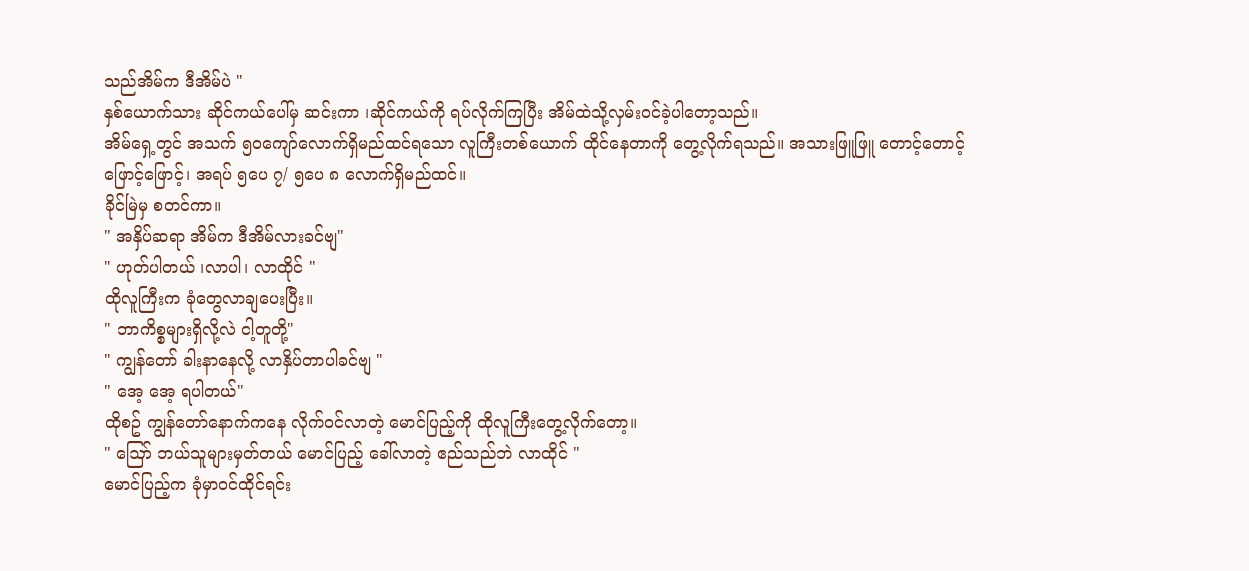သည်အိမ်က ဒီအိမ်ပဲ "
နှစ်ယောက်သား ဆိုင်ကယ်ပေါ်မှ ဆင်းကာ ၊ဆိုင်ကယ်ကို ရပ်လိုက်ကြပြီး အိမ်ထဲသို့လှမ်းဝင်ခဲ့ပါတော့သည်။
အိမ်ရှေ့တွင် အသက် ၅၀ကျော်လောက်ရှိမည်ထင်ရသော လူကြီးတစ်ယောက် ထိုင်နေတာကို တွေ့လိုက်ရသည်။ အသားဖြူဖြူ တောင့်တောင့်ဖြောင့်ဖြောင့်၊ အရပ် ၅ပေ ၇/ ၅ပေ ၈ လောက်ရှိမည်ထင်။
ခိုင်မြဲမှ စတင်ကာ။
" အနှိပ်ဆရာ အိမ်က ဒီအိမ်လားခင်ဗျ"
" ဟုတ်ပါတယ် ၊လာပါ၊ လာထိုင် "
ထိုလူကြီးက ခုံတွေလာချပေးပြီး။
" ဘာကိစ္စများရှိလို့လဲ ငါ့တူတို့"
" ကျွန်တော် ခါးနာနေလို့ လာနှိပ်တာပါခင်ဗျ "
" အေ့ အေ့ ရပါတယ်"
ထိုစဥ် ကျွန်တော်နောက်ကနေ လိုက်ဝင်လာတဲ့ မောင်ပြည့်ကို ထိုလူကြီးတွေ့လိုက်တော့။
" ဪ ဘယ်သူများမှတ်တယ် မောင်ပြည့် ခေါ်လာတဲ့ ဧည်သည်ဘဲ လာထိုင် "
မောင်ပြည့်က ခုံမှာဝင်ထိုင်ရင်း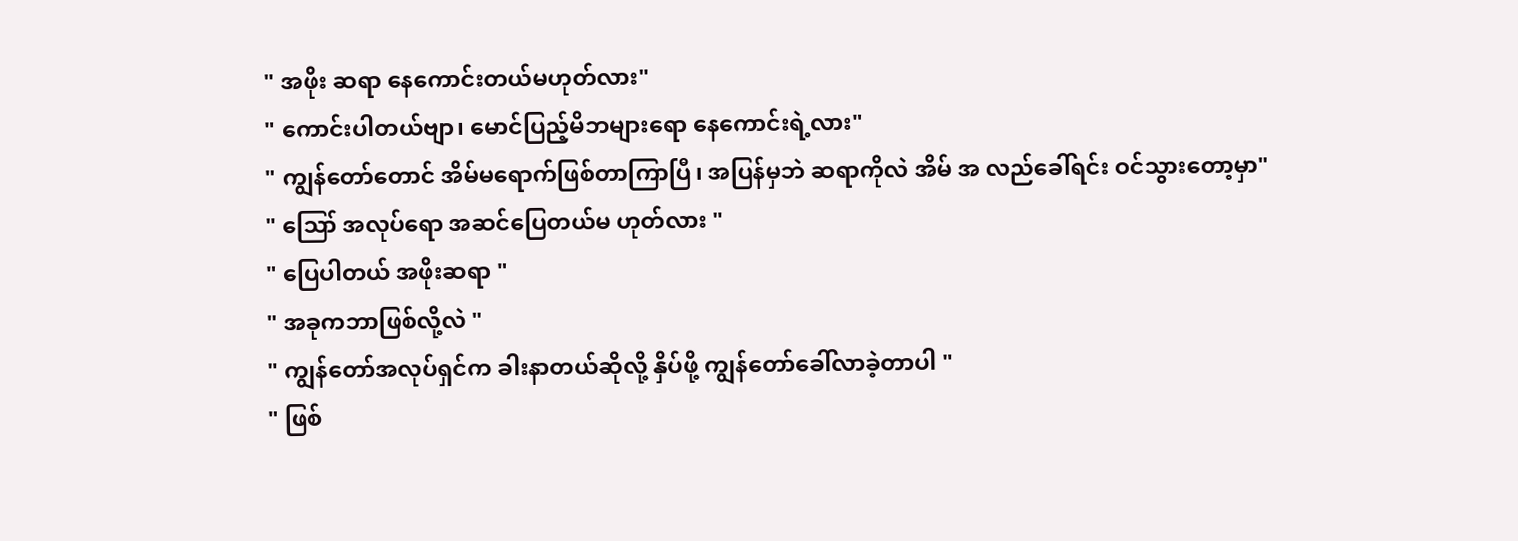" အဖိုး ဆရာ နေကောင်းတယ်မဟုတ်လား"
" ကောင်းပါတယ်ဗျာ၊ မောင်ပြည့်မိဘများရော နေကောင်းရဲ့လား"
" ကျွန်တော်တောင် အိမ်မရောက်ဖြစ်တာကြာပြီ၊ အပြန်မှဘဲ ဆရာကိုလဲ အိမ် အ လည်ခေါ်ရင်း ဝင်သွားတော့မှာ"
" ဪ အလုပ်ရော အဆင်ပြေတယ်မ ဟုတ်လား "
" ပြေပါတယ် အဖိုးဆရာ "
" အခုကဘာဖြစ်လို့လဲ "
" ကျွန်တော်အလုပ်ရှင်က ခါးနာတယ်ဆိုလို့ နှိပ်ဖို့ ကျွန်တော်ခေါ်လာခဲ့တာပါ "
" ဖြစ်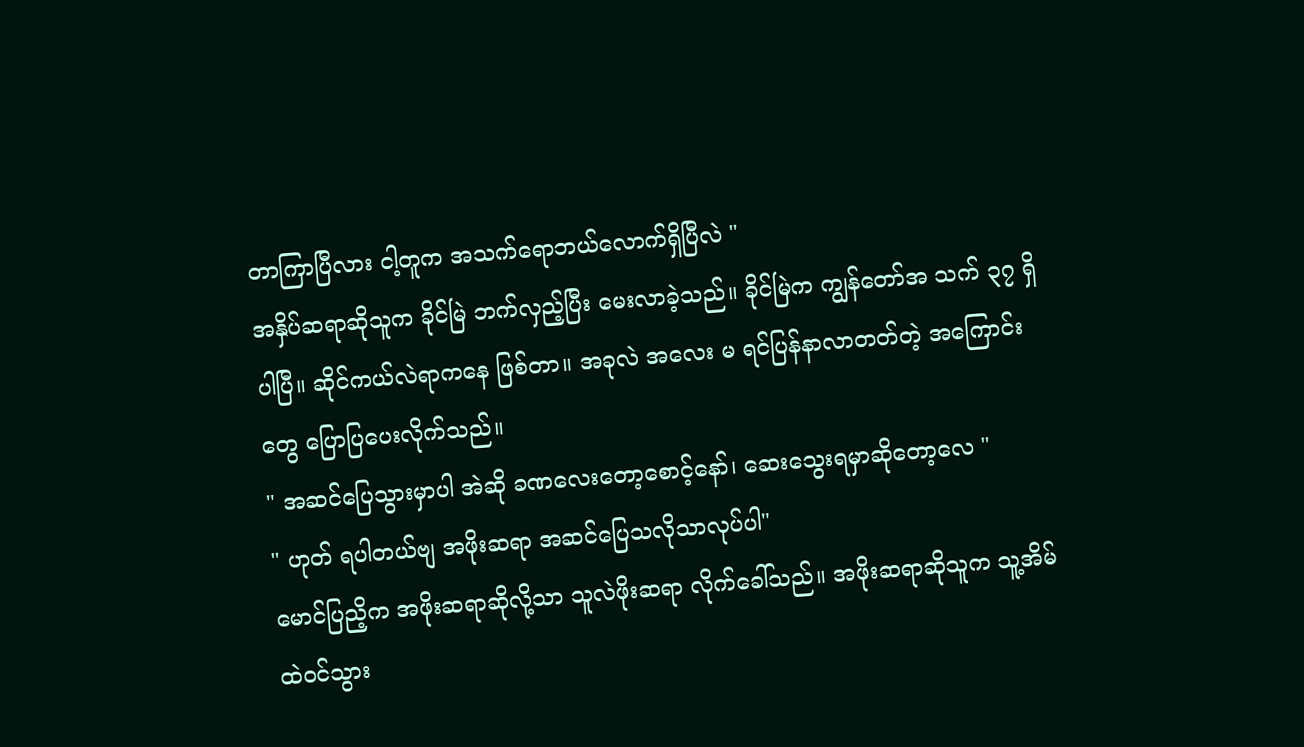တာကြာပြီလား ငါ့တူက အသက်ရောဘယ်လောက်ရှိပြီလဲ "
အနှိပ်ဆရာဆိုသူက ခိုင်မြဲ ဘက်လှည့်ပြီး မေးလာခဲ့သည်။ ခိုင်မြဲက ကျွန်တော်အ သက် ၃၇ ရှိပါပြီ။ ဆိုင်ကယ်လဲရာကနေ ဖြစ်တာ။ အခုလဲ အလေး မ ရင်ပြန်နာလာတတ်တဲ့ အကြောင်းတွေ ပြောပြပေးလိုက်သည်။
" အဆင်ပြေသွားမှာပါ အဲဆို ခဏလေးတော့စောင့်နော်၊ ဆေးသွေးရမှာဆိုတော့လေ "
" ဟုတ် ရပါတယ်ဗျ အဖိုးဆရာ အဆင်ပြေသလိုသာလုပ်ပါ"
မောင်ပြညိ့က အဖိုးဆရာဆိုလို့သာ သူလဲဖိုးဆရာ လိုက်ခေါ်သည်။ အဖိုးဆရာဆိုသူက သူ့အိမ်ထဲဝင်သွား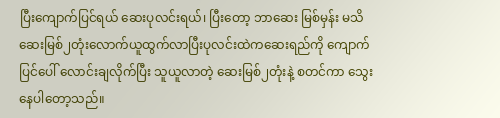ပြီးကျောက်ပြင်ရယ် ဆေးပုလင်းရယ်၊ ပြီးတော့ ဘာဆေး မြစ်မှန်း မသိ ဆေးမြစ်၂တုံးလောက်ယူထွက်လာပြီးပုလင်းထဲကဆေးရည်ကို ကျောက် ပြင်ပေါ် လောင်းချလိုက်ပြီး သူယူလာတဲ့ ဆေးမြစ်၂တုံးနဲ့ စတင်ကာ သွေး နေပါတော့သည်။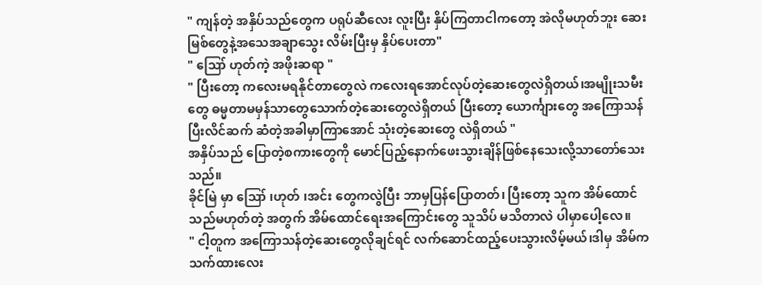" ကျန်တဲ့ အနှိပ်သည်တွေက ပရုပ်ဆီလေး လူးပြီး နှိပ်ကြတာငါကတော့ အဲလိုမဟုတ်ဘူး ဆေးမြစ်တွေနဲ့အသေအချာသွေး လိမ်းပြီးမှ နှိပ်ပေးတာ"
" ဪ ဟုတ်ကဲ့ အဖိုးဆရာ "
" ပြီးတော့ ကလေးမရနိုင်တာတွေလဲ ကလေးရအောင်လုပ်တဲ့ဆေးတွေလဲရှိတယ်၊အမျိုးသမီးတွေ ဓမ္မတာမမှန်သာတွေသောက်တဲ့ဆေးတွေလဲရှိတယ် ပြီးတော့ ယောင်္ကျားတွေ အကြောသန်ပြီးလိင်ဆက် ဆံတဲ့အခါမှာကြာအောင် သုံးတဲ့ဆေးတွေ လဲရှိတယ် "
အနှိပ်သည် ပြောတဲ့စကားတွေကို မောင်ပြည့်နောက်ဖေးသွားချိန်ဖြစ်နေသေးလို့သာတော်သေးသည်။
ခိုင်မြဲ မှာ ဪ ၊ဟုတ် ၊အင်း တွေကလွဲပြီး ဘာမှပြန်ပြောတတ်၊ ပြီးတော့ သူက အိမ်ထောင်သည်မဟုတ်တဲ့ အတွက် အိမ်ထောင်ရေးအကြောင်းတွေ သူသိပ် မသိတာလဲ ပါမှာပေါ့လေ။
" ငါ့တူက အကြောသန်တဲ့ဆေးတွေလိုချင်ရင် လက်ဆောင်ထည့်ပေးသွားလိမ့်မယ်၊ဒါမှ အိမ်က သက်ထားလေး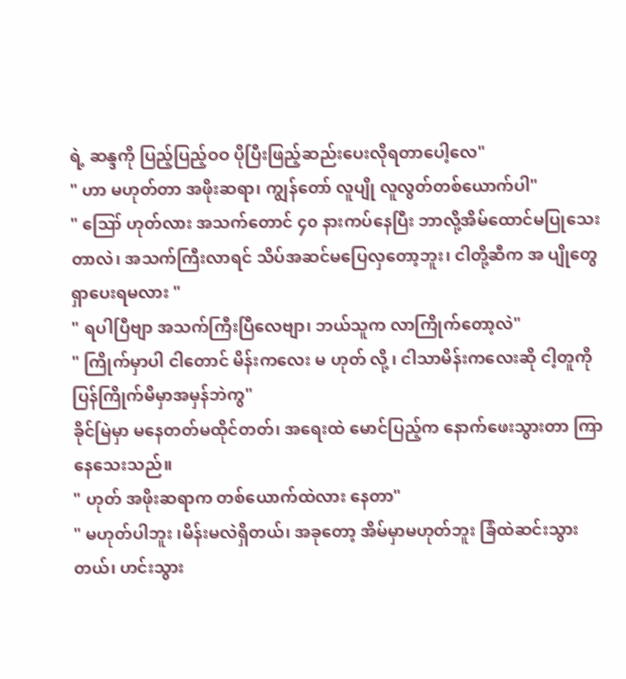ရဲ့ ဆန္ဒကို ပြည့်ပြည့်ဝဝ ပိုပြီးဖြည့်ဆည်းပေးလိုရတာပေါ့လေ"
" ဟာ မဟုတ်တာ အဖိုးဆရာ၊ ကျွန်တော် လူပျို လူလွတ်တစ်ယောက်ပါ"
" ဪ ဟုတ်လား အသက်တောင် ၄၀ နားကပ်နေပြီး ဘာလို့အိမ်ထောင်မပြုသေးတာလဲ၊ အသက်ကြီးလာရင် သိပ်အဆင်မပြေလှတော့ဘူး၊ ငါတို့ဆီက အ ပျိုတွေရှာပေးရမလား "
" ရပါပြီဗျာ အသက်ကြီးပြီလေဗျာ၊ ဘယ်သူက လာကြိုက်တော့လဲ"
" ကြိုက်မှာပါ ငါတောင် မိန်းကလေး မ ဟုတ် လို့ ၊ ငါသာမိန်းကလေးဆို ငါ့တူကို ပြန်ကြိုက်မိမှာအမှန်ဘဲကွ"
ခိုင်မြဲမှာ မနေတတ်မထိုင်တတ်၊ အရေးထဲ မောင်ပြည့်က နောက်ဖေးသွားတာ ကြာနေသေးသည်။
" ဟုတ် အဖိုးဆရာက တစ်ယောက်ထဲလား နေတာ"
" မဟုတ်ပါဘူး ၊မိန်းမလဲရှိတယ်၊ အခုတော့ အိမ်မှာမဟုတ်ဘူး ခြံထဲဆင်းသွားတယ်၊ ဟင်းသွား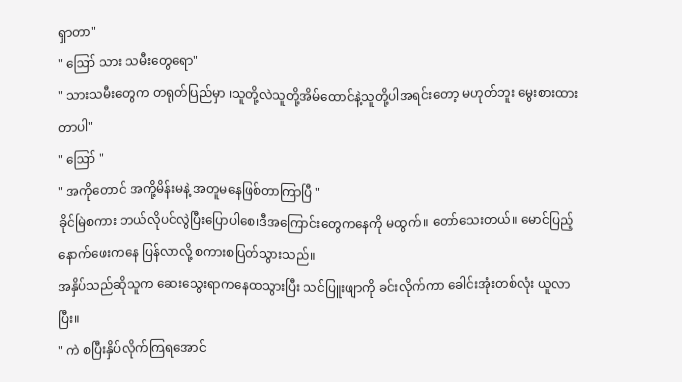ရှာတာ"
" ဪ သား သမီးတွေရော"
" သားသမီးတွေက တရုတ်ပြည်မှာ ၊သူတို့လဲသူတို့အိမ်ထောင်နဲ့သူတို့ပါအရင်းတော့ မဟုတ်ဘူး မွေးစားထားတာပါ"
" ဪ "
" အကိုတောင် အကို့မိန်းမနဲ့ အတူမနေဖြစ်တာကြာပြီ "
ခိုင်မြဲစကား ဘယ်လိုပင်လွဲပြီးပြောပါစေ၊ဒီအကြောင်းတွေကနေကို မထွက်။ တော်သေးတယ်။ မောင်ပြည့်နောက်ဖေးကနေ ပြန်လာလို့ စကားစပြတ်သွားသည်။
အနှိပ်သည်ဆိုသူက ဆေးသွေးရာကနေထသွားပြီး သင်ပြူးဖျာကို ခင်းလိုက်ကာ ခေါင်းအုံးတစ်လုံး ယူလာပြီး။
" ကဲ စပြီးနှိပ်လိုက်ကြရအောင်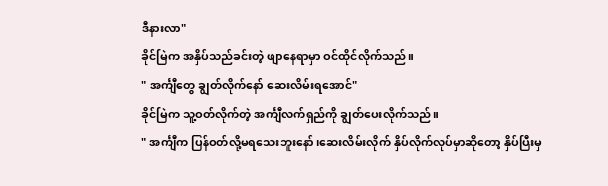ဒီနားလာ"
ခိုင်မြဲက အနှိပ်သည်ခင်းတဲ့ ဖျာနေရာမှာ ဝင်ထိုင်လိုက်သည်။
" အင်္ကျီတွေ ချွတ်လိုက်နော် ဆေးလိမ်းရအောင်"
ခိုင်မြဲက သူ့ဝတ်လိုက်တဲ့ အင်္ကျီလက်ရှည်ကို ချွတ်ပေးလိုက်သည်။
" အင်္ကျီက ပြန်ဝတ်လို့မရသေးဘူးနော်၊ဆေးလိမ်းလိုက် နှိပ်လိုက်လုပ်မှာဆိုတော့ နှိပ်ပြီးမှ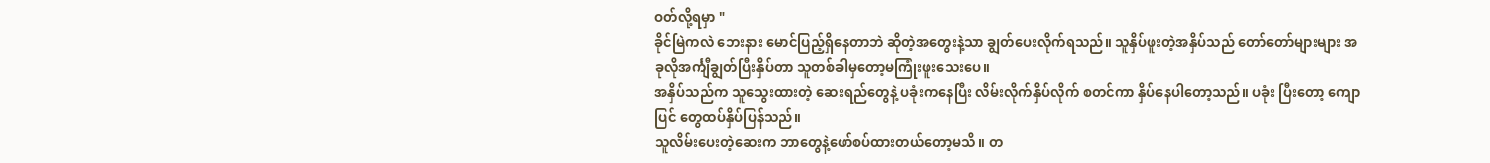ဝတ်လို့ရမှာ "
ခိုင်မြဲကလဲ ဘေးနား မောင်ပြည့်ရှိနေတာဘဲ ဆိုတဲ့အတွေးနဲ့သာ ချွတ်ပေးလိုက်ရသည်။ သူနှိပ်ဖူးတဲ့အနှိပ်သည် တော်တော်များများ အခုလိုအင်္ကျီချွတ်ပြီးနှိပ်တာ သူတစ်ခါမှတော့မကြုံးဖူးသေးပေ။
အနှိပ်သည်က သူသွေးထားတဲ့ ဆေးရည်တွေနဲ့ ပခုံးကနေပြီး လိမ်းလိုက်နှိပ်လိုက် စတင်ကာ နှိပ်နေပါတော့သည်။ ပခုံး ပြီးတော့ ကျောပြင် တွေထပ်နှိပ်ပြန်သည်။
သူလိမ်းပေးတဲ့ဆေးက ဘာတွေနဲ့ဖော်စပ်ထားတယ်တော့မသိ။ တ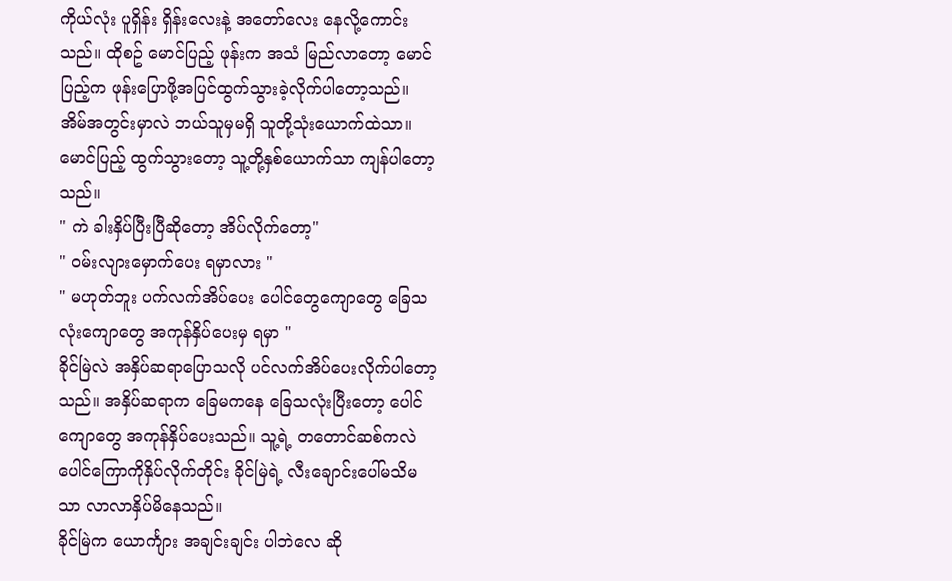ကိုယ်လုံး ပူရှိန်း ရှိန်းလေးနဲ့ အတော်လေး နေလို့ကောင်းသည်။ ထိုစဥ် မောင်ပြည့် ဖုန်းက အသံ မြည်လာတော့ မောင်ပြည့်က ဖုန်းပြောဖို့အပြင်ထွက်သွားခဲ့လိုက်ပါတော့သည်။
အိမ်အတွင်းမှာလဲ ဘယ်သူမှမရှိ သူတို့သုံးယောက်ထဲသာ။ မောင်ပြည့် ထွက်သွားတော့ သူ့တို့နှစ်ယောက်သာ ကျန်ပါတော့ သည်။
" ကဲ ခါးနှိပ်ပြီးပြီဆိုတော့ အိပ်လိုက်တော့"
" ဝမ်းလျားမှောက်ပေး ရမှာလား "
" မဟုတ်ဘူး ပက်လက်အိပ်ပေး ပေါင်တွေကျောတွေ ခြေသလုံးကျောတွေ အကုန်နှိပ်ပေးမှ ရမှာ "
ခိုင်မြဲလဲ အနှိပ်ဆရာပြောသလို ပင်လက်အိပ်ပေးလိုက်ပါတော့သည်။ အနှိပ်ဆရာက ခြေမကနေ ခြေသလုံးပြီးတော့ ပေါင်ကျောတွေ အကုန်နှိပ်ပေးသည်။ သူ့ရဲ့ တတောင်ဆစ်ကလဲ ပေါင်ကြောကိုနှိပ်လိုက်တိုင်း ခိုင်မြဲရဲ့ လီးချောင်းပေါ်မသိမသာ လာလာနှိပ်မိနေသည်။
ခိုင်မြဲက ယောင်္ကျား အချင်းချင်း ပါဘဲလေ ဆို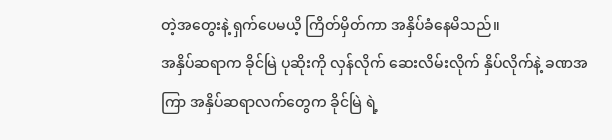တဲ့အတွေးနဲ့ ရှက်ပေမယိ့ ကြိတ်မှိတ်ကာ အနှိပ်ခံနေမိသည်။
အနှိပ်ဆရာက ခိုင်မြဲ ပုဆိုးကို လှန်လိုက် ဆေးလိမ်းလိုက် နှိပ်လိုက်နဲ့ ခဏအကြာ အနှိပ်ဆရာလက်တွေက ခိုင်မြဲ ရဲ့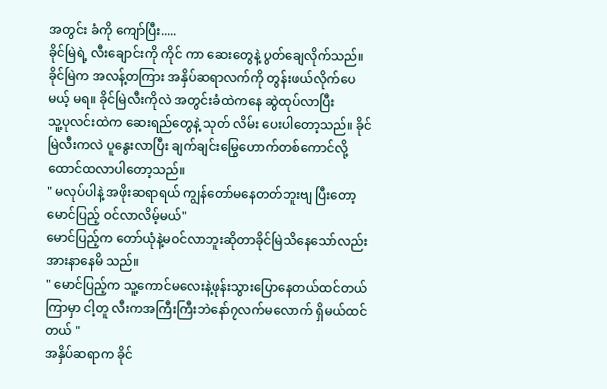အတွင်း ခံကို ကျော်ပြီး.....
ခိုင်မြဲရဲ့ လီးချောင်းကို ကိုင် ကာ ဆေးတွေနဲ့ ပွတ်ချေလိုက်သည်။
ခိုင်မြဲက အလန့်တကြား အနှိပ်ဆရာလက်ကို တွန်းဖယ်လိုက်ပေမယ့် မရ။ ခိုင်မြဲလီးကိုလဲ အတွင်းခံထဲကနေ ဆွဲထုပ်လာပြီး
သူ့ပုလင်းထဲက ဆေးရည်တွေနဲ့ သုတ် လိမ်း ပေးပါတော့သည်။ ခိုင်မြဲလီးကလဲ ပူနွေးလာပြီး ချက်ချင်းမြွေဟောက်တစ်ကောင်လို့ ထောင်ထလာပါတော့သည်။
" မလုပ်ပါနဲ့ အဖိုးဆရာရယ် ကျွန်တော်မနေတတ်ဘူးဗျ ပြီးတော့ မောင်ပြည့် ဝင်လာလိမ့်မယ်"
မောင်ပြည့်က တော်ယုံနဲ့မဝင်လာဘူးဆိုတာခိုင်မြဲသိနေသော်လည်း အားနာနေမိ သည်။
" မောင်ပြည့်က သူ့ကောင်မလေးနဲ့ဖုန်းသွားပြောနေတယ်ထင်တယ် ကြာမှာ ငါ့တူ လီးကအကြီးကြီးဘဲနော်၇လက်မလောက် ရှိမယ်ထင်တယ် "
အနှိပ်ဆရာက ခိုင်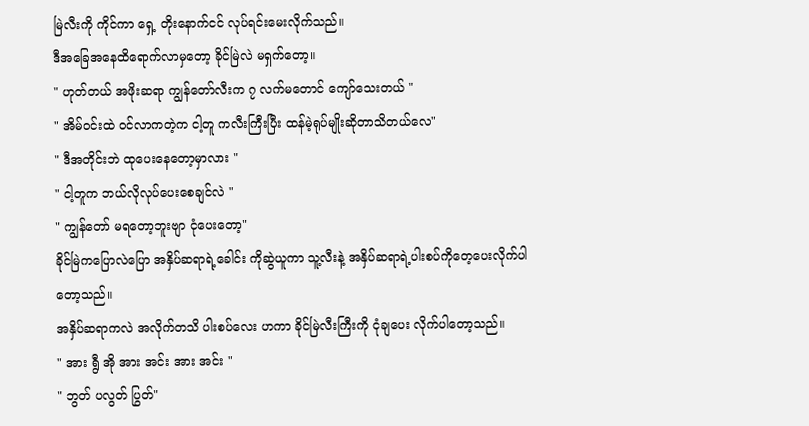မြဲလီးကို ကိုင်ကာ ရှေ့ တိုးနောက်ငင် လုပ်ရင်းမေးလိုက်သည်။
ဒီအခြေအနေထိရောက်လာမှတော့ ခိုင်မြဲလဲ မရှက်တော့။
" ဟုတ်တယ် အဖိုးဆရာ ကျွန်တော်လီးက ၇ လက်မတောင် ကျော်သေးတယ် "
" အိမ်ဝင်းထဲ ဝင်လာကတဲ့က ငါ့တူ ကလီးကြီးပြီး ထန်မဲ့ရုပ်မျိုးဆိုတာသိတယ်လေ"
" ဒီအတိုင်းဘဲ ထုပေးနေတော့မှာလား "
" ငါ့တူက ဘယ်လိုလုပ်ပေးစေချင်လဲ "
" ကျွန်တော် မရတော့ဘူးဗျာ ငုံပေးတော့"
ခိုင်မြဲကပြောလဲပြော အနှိပ်ဆရာရဲ့ခေါင်း ကိုဆွဲယူကာ သူ့လီးနဲ့ အနှိပ်ဆရာရဲ့ပါးစပ်ကိုတေ့ပေးလိုက်ပါတော့သည်။
အနှိပ်ဆရာကလဲ အလိုက်တသိ ပါးစပ်လေး ဟကာ ခိုင်မြဲလီးကြီးကို ငုံချပေး လိုက်ပါတော့သည်။
" အား ရွီ အို အား အင်း အား အင်း "
" ဘွတ် ပလွတ် ပြွတ်"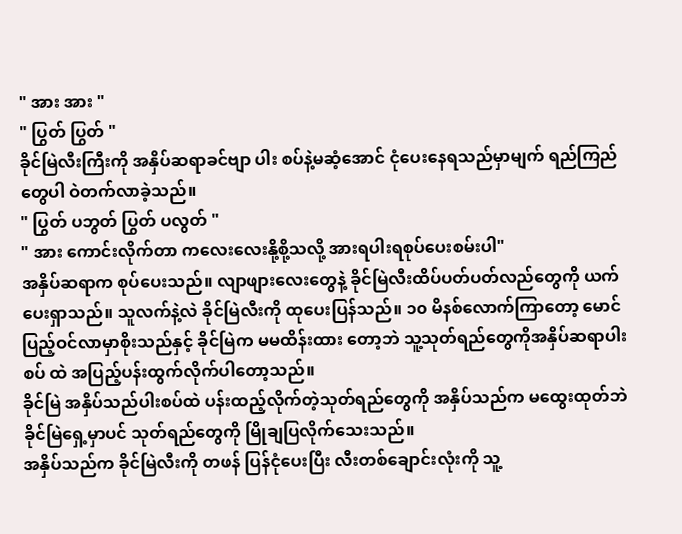" အား အား "
" ပြွတ် ပြွတ် "
ခိုင်မြဲလီးကြီးကို အနှိပ်ဆရာခင်ဗျာ ပါး စပ်နဲ့မဆံ့အောင် ငုံပေးနေရသည်မှာမျက် ရည်ကြည်တွေပါ ဝဲတက်လာခဲ့သည်။
" ပြွတ် ပဘွတ် ပြွတ် ပလွတ် "
" အား ကောင်းလိုက်တာ ကလေးလေးနို့စို့သလို့ အားရပါးရစုပ်ပေးစမ်းပါ"
အနှိပ်ဆရာက စုပ်ပေးသည်။ လျာဖျားလေးတွေနဲ့ ခိုင်မြဲလီးထိပ်ပတ်ပတ်လည်တွေကို ယက်ပေးရှာသည်။ သူလက်နဲ့လဲ ခိုင်မြဲလီးကို ထုပေးပြန်သည်။ ၁၀ မိနစ်လောက်ကြာတော့ မောင်ပြည့်ဝင်လာမှာစိုးသည်နှင့် ခိုင်မြဲက မမထိန်းထား တော့ဘဲ သူ့သုတ်ရည်တွေကိုအနှိပ်ဆရာပါးစပ် ထဲ အပြည့်ပန်းထွက်လိုက်ပါတော့သည်။
ခိုင်မြဲ အနှိပ်သည်ပါးစပ်ထဲ ပန်းထည့်လိုက်တဲ့သုတ်ရည်တွေကို အနှိပ်သည်က မထွေးထုတ်ဘဲ ခိုင်မြဲရှေ့မှာပင် သုတ်ရည်တွေကို မြိုချပြလိုက်သေးသည်။
အနှိပ်သည်က ခိုင်မြဲလီးကို တဖန် ပြန်ငုံပေးပြီး လီးတစ်ချောင်းလုံးကို သူ့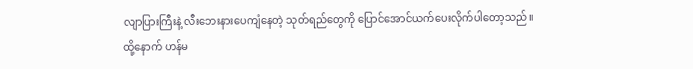လျာပြားကြီးနဲ့ လီးဘေးနားပေကျံနေတဲ့ သုတ်ရည်တွေကို ပြောင်အောင်ယက်ပေးလိုက်ပါတော့သည်။
ထို့နောက် ဟန်မ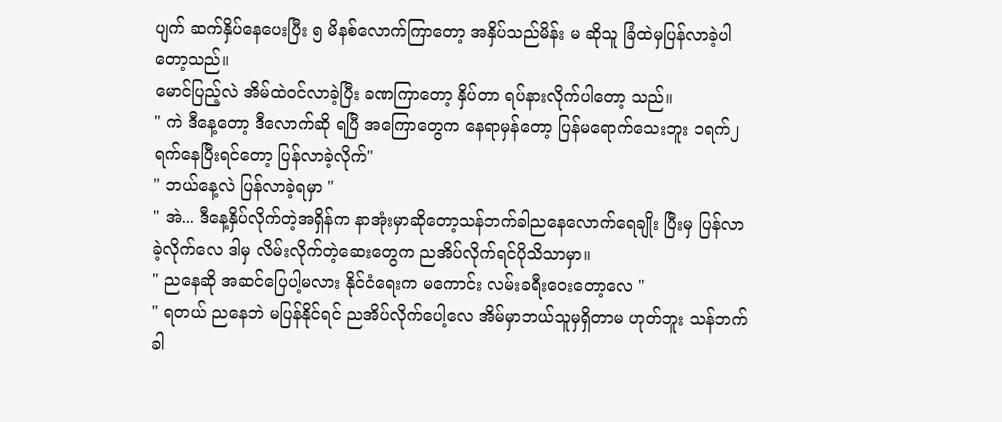ပျက် ဆက်နှိပ်နေပေးပြီး ၅ မိနစ်လောက်ကြာတော့ အနှိပ်သည်မိန်း မ ဆိုသူ ခြံထဲမှပြန်လာခဲ့ပါတော့သည်။
မောင်ပြည့်လဲ အိမ်ထဲဝင်လာခဲ့ပြီး ခဏကြာတော့ နှိပ်တာ ရပ်နားလိုက်ပါတော့ သည်။
" ကဲ ဒီနေ့တော့ ဒီလောက်ဆို ရပြီ အကြောတွေက နေရာမှန်တော့ ပြန်မရောက်သေးဘူး ၁ရက်၂ရက်နေပြီးရင်တော့ ပြန်လာခဲ့လိုက်"
" ဘယ်နေ့လဲ ပြန်လာခဲ့ရမှာ "
" အဲ... ဒီနေ့နှိပ်လိုက်တဲ့အရှိန်က နာအုံးမှာဆိုတော့သန်ဘက်ခါညနေလောက်ရေချိုး ပြီးမှ ပြန်လာခဲ့လိုက်လေ ဒါမှ လိမ်းလိုက်တဲ့ဆေးတွေက ညအိပ်လိုက်ရင်ပိုသိသာမှာ။
" ညနေဆို အဆင်ပြေပါ့မလား နိုင်ငံရေးက မကောင်း လမ်းခရီးဝေးတော့လေ "
" ရတယ် ညနေဘဲ မပြန်နိုင်ရင် ညအိပ်လိုက်ပေါ့လေ အိမ်မှာဘယ်သူမှရှိတာမ ဟုတ်ဘူး သန်ဘက်ခါ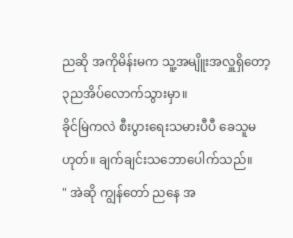ညဆို အကိုမိန်းမက သူ့အမျိူးအလှူရှိတော့ ၃ညအိပ်လောက်သွားမှာ။
ခိုင်မြဲကလဲ စီးပွားရေးသမားပီပီ ခေသူမဟုတ်။ ချက်ချင်းသဘောပေါက်သည်။
" အဲဆို ကျွန်တော် ညနေ အ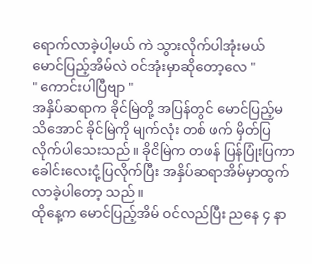ရောက်လာခဲ့ပါ့မယ် ကဲ သွားလိုက်ပါအုံးမယ် မောင်ပြည့်အိမ်လဲ ဝင်အုံးမှာဆိုတော့လေ "
" ကောင်းပါပြီဗျာ "
အနှိပ်ဆရာက ခိုင်မြဲတို့ အပြန်တွင် မောင်ပြည့်မသိအောင် ခိုင်မြဲကို မျက်လုံး တစ် ဖက် မှိတ်ပြလိုက်ပါသေးသည်။ ခိုငိမြဲက တဖန် ပြန်ပြုံးပြကာ ခေါင်းလေးငုံ့ပြလိုက်ပြီး အနှိပ်ဆရာအိမ်မှာထွက်လာခဲ့ပါတော့ သည်။
ထိုနေ့က မောင်ပြည့်အိမ် ဝင်လည်ပြီး ညနေ ၄ နာ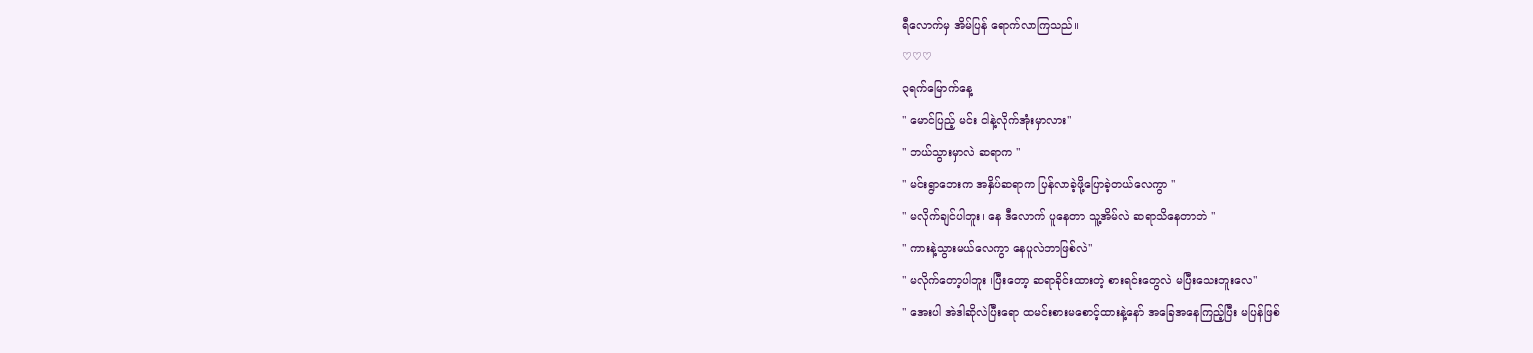ရီလောက်မှ အိမ်ပြန် ရောက်လာကြသည်။
♡♡♡
၃ရက်မြောက်နေ့
" မောင်ပြည့် မင်း ငါနဲ့လိုက်အုံးမှာလား"
" ဘယ်သွားမှာလဲ ဆရာက "
" မင်းရွာဘေးက အနှိပ်ဆရာက ပြန်လာခဲ့ဖို့ပြောခဲ့တယ်လေကွာ "
" မလိုက်ချင်ပါဘူး၊ နေ ဒီလောက် ပူနေတာ သူ့အိမ်လဲ ဆရာသိနေတာဘဲ "
" ကားနဲ့သွားမယ်လေကွာ နေပူလဲဘာဖြစ်လဲ"
" မလိုက်တော့ပါဘူး ၊ပြီးတော့ ဆရာခိုင်းထားတဲ့ စားရင်းတွေလဲ မပြီးသေးဘူးလေ"
" အေးပါ အဲဒါဆိုလဲပြီးရော ထမင်းစားမစောင့်ထားနဲ့နော် အခြေအနေကြည့်ပြီး မပြန်ဖြစ်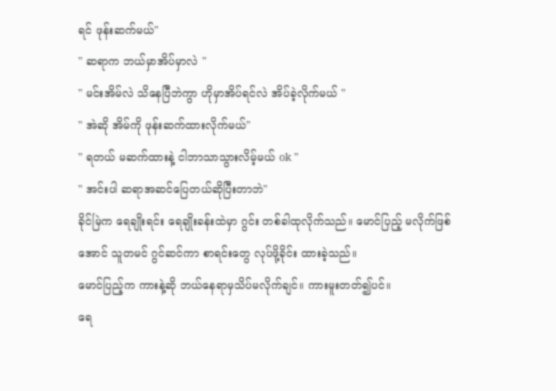ရင် ဖုန်းဆက်မယ်"
" ဆရာက ဘယ်မှာအိပ်မှာလဲ "
" မင်းအိမ်လဲ သိနေပြီဘဲကွာ ဟိုမှာအိပ်ရင်လဲ အိပ်ခဲ့လိုက်မယ် "
" အဲဆို အိမ်ကို ဖုန်းဆက်ထားလိုက်မယ်"
" ရတယ် မဆက်ထားနဲ့ ငါဘာသာသွားလိမ့်မယ် ok "
" အင်းပါ ဆရာအဆင်ပြေတယ်ဆိုပြီးတာဘဲ"
ခိုင်မြဲက ရေချိုးရင်း ရေချိုးခန်းထဲမှာ ဂွင်း တစ်ခါထုလိုက်သည်။ မောင်ပြည့် မလိုက်ဖြစ်အောင် သူတမင် ဂွင်ဆင်ကာ စာရင်းတွေ လုပ်ဖို့ခိုင်း ထားခဲ့သည်။
မောင်ပြည့်က ကားနဲ့ဆို ဘယ်နေရာမှသိပ်မလိုက်ချင်။ ကားမူးတတ်၍ပင်။
ရေ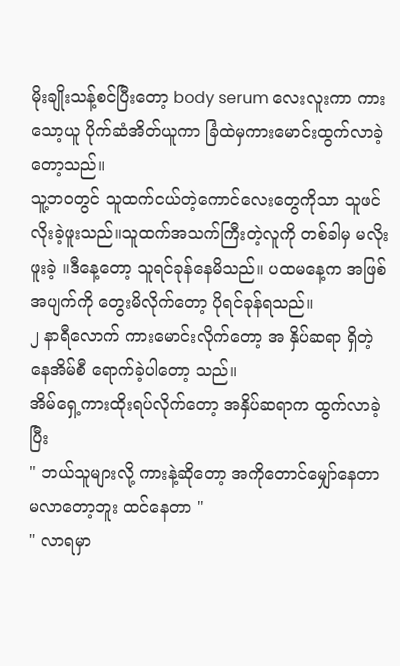မိုးချိုးသန့်စင်ပြီးတော့ body serum လေးလူးကာ ကားသော့ယူ ပိုက်ဆံအိတ်ယူကာ ခြံထဲမှကားမောင်းထွက်လာခဲ့တော့သည်။
သူ့ဘဝတွင် သူထက်ငယ်တဲ့ကောင်လေးတွေကိုသာ သူဖင်လိုးခဲ့ဖူးသည်။သူထက်အသက်ကြီးတဲ့လူကို တစ်ခါမှ မလိုးဖူးခဲ့ ။ဒီနေ့တော့ သူရင်ခုန်နေမိသည်။ ပထမနေ့က အဖြစ်အပျက်ကို တွေးမိလိုက်တော့ ပိုရင်ခုန်ရသည်။
၂ နာရီလောက် ကားမောင်းလိုက်တော့ အ နှိပ်ဆရာ ရှိတဲ့နေအိမ်စီ ရောက်ခဲ့ပါတော့ သည်။
အိမ်ရှေ့ကားထိုးရပ်လိုက်တော့ အနှိပ်ဆရာက ထွက်လာခဲ့ပြီး
" ဘယ်သူများလို့ ကားနဲ့ဆိုတော့ အကိုတောင်မျှော်နေတာ မလာတော့ဘူး ထင်နေတာ "
" လာရမှာ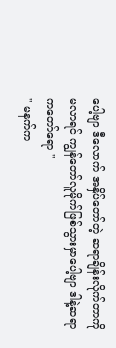ပေါ့ဗျာ ဒီလောက် အနှိပ်တော်တဲ့ ဆရာချိန်းလိုက်တာကို မလာရင် ကျွန်တော်လူမိုက်ဖြစ်သွားမှာပေါ့ဗျာ ဒါနဲ့ဆရာ ကတော်ရော "
" မနက်က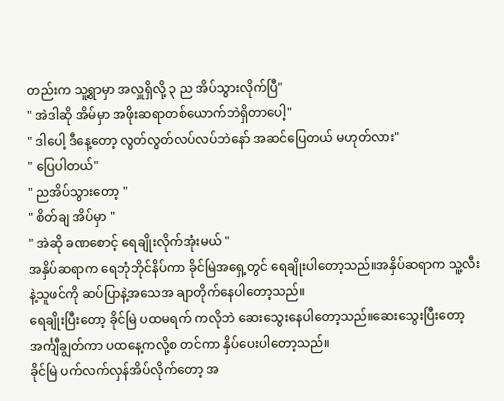တည်းက သူ့ရွာမှာ အလှူရှိလို့ ၃ ည အိပ်သွားလိုက်ပြီ"
" အဲဒါဆို အိမ်မှာ အဖိုးဆရာတစ်ယောက်ဘဲရှိတာပေါ့"
" ဒါပေါ့ ဒီနေ့တော့ လွတ်လွတ်လပ်လပ်ဘဲနော် အဆင်ပြေတယ် မဟုတ်လား"
" ပြေပါတယ်"
" ညအိပ်သွားတော့ "
" စိတ်ချ အိပ်မှာ "
" အဲဆို ခဏစောင့် ရေချိုးလိုက်အုံးမယ် "
အနှိပ်ဆရာက ရေဘုံဘိုင်နိပ်ကာ ခိုင်မြဲအရှေ့တွင် ရေချိုးပါတော့သည်။အနှိပ်ဆရာက သူ့လီးနဲ့သူဖင်ကို ဆပ်ပြာနဲ့အသေအ ချာတိုက်နေပါတော့သည်။
ရေချိုးပြီးတော့ ခိုင်မြဲ ပထမရက် ကလိုဘဲ ဆေးသွေးနေပါတော့သည်။ဆေးသွေးပြီးတော့ အင်္ကျီချွတ်ကာ ပထနေ့ကလို့စ တင်ကာ နှိပ်ပေးပါတော့သည်။
ခိုင်မြဲ ပက်လက်လှန်အိပ်လိုက်တော့ အ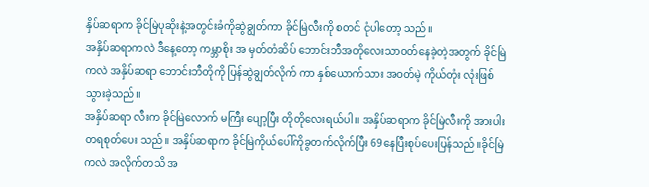နှိပ်ဆရာက ခိုင်မြဲပုဆိုးနဲ့အတွင်းခံကိုဆွဲချွတ်ကာ ခိုင်မြဲလီးကို စတင် ငုံပါတော့ သည်။
အနှိပ်ဆရာကလဲ ဒီနေ့တော့ ကမ္ဘာစိုး အ မှတ်တံဆိပ် ဘောင်းဘီအတိုလေးသာဝတ်နေခဲ့တဲ့အတွက် ခိုင်မြဲကလဲ အနှိပ်ဆရာ ဘောင်းဘီတိုကို ပြန်ဆွဲချွတ်လိုက် ကာ နှစ်ယောက်သား အဝတ်မဲ့ ကိုယ်တုံး လုံးဖြစ်သွားခဲ့သည်။
အနှိပ်ဆရာ လီးက ခိုင်မြဲလောက် မကြီး ပျော့ပြီး တိုတိုလေးရယ်ပါ။ အနှိပ်ဆရာက ခိုင်မြဲလီးကို အားပါးတရစုတ်ပေး သည်။ အနှိပ်ဆရာက ခိုင်မြဲကိုယ်ပေါ်ကိုခွတက်လိုက်ပြီး 69နေပြီးစုပ်ပေးပြန်သည်။ခိုင်မြဲကလဲ အလိုက်တသိ အ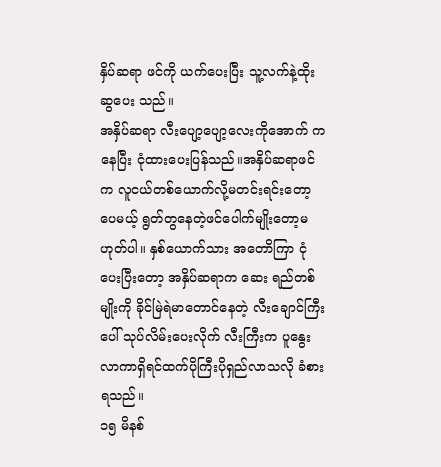နှိပ်ဆရာ ဖင်ကို ယက်ပေးပြီး သူ့လက်နဲ့ထိုးဆွပေး သည်။
အနှိပ်ဆရာ လီးပျော့ပျော့လေးကိုအောက် ကနေပြီး ငုံထားပေးပြန်သည်။အနှိပ်ဆရာဖင်က လူငယ်တစ်ယောက်လို့မတင်းရင်းတော့ပေမယ့် ရွတ်တွနေတဲ့ဖင်ပေါက်မျိုးတော့မဟုတ်ပါ။ နှစ်ယောက်သား အတောိကြာ ငုံပေးပြီးတော့ အနှိပ်ဆရာက ဆေး ရည်တစ်မျိုးကို ခိုင်မြဲရဲမာတောင်နေတဲ့ လီးချောင်ကြီးပေါ် သုပ်လိမ်းပေးလိုက် လီးကြီးက ပူနွေးလာကာရှိရင်ထက်ပိုကြီးပိုရှည်လာသလို ခံစား ရသည်။
၁၅ မိနစ်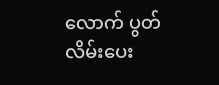လောက် ပွတ်လိမ်းပေး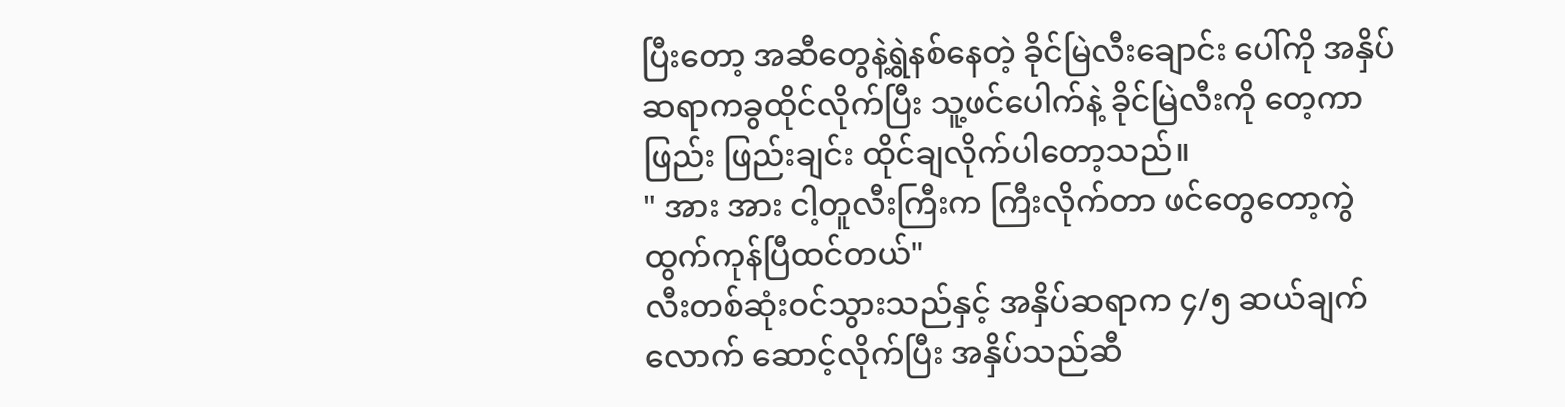ပြီးတော့ အဆီတွေနဲ့ရွဲနစ်နေတဲ့ ခိုင်မြဲလီးချောင်း ပေါ်ကို အနှိပ်ဆရာကခွထိုင်လိုက်ပြီး သူ့ဖင်ပေါက်နဲ့ ခိုင်မြဲလီးကို တေ့ကာ ဖြည်း ဖြည်းချင်း ထိုင်ချလိုက်ပါတော့သည်။
" အား အား ငါ့တူလီးကြီးက ကြီးလိုက်တာ ဖင်တွေတော့ကွဲထွက်ကုန်ပြီထင်တယ်"
လီးတစ်ဆုံးဝင်သွားသည်နှင့် အနှိပ်ဆရာက ၄/၅ ဆယ်ချက်လောက် ဆောင့်လိုက်ပြီး အနှိပ်သည်ဆီ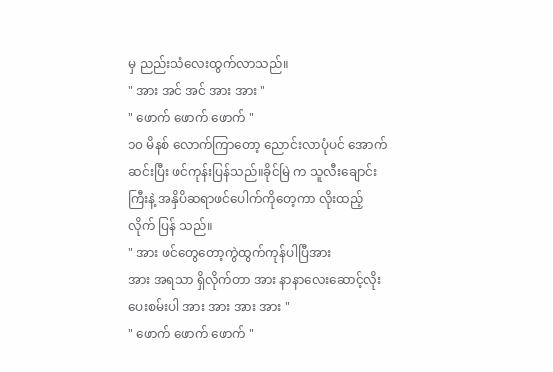မှ ညည်းသံလေးထွက်လာသည်။
" အား အင် အင် အား အား "
" ဖောက် ဖောက် ဖောက် "
၁၀ မိနစ် လောက်ကြာတော့ ညောင်းလာပုံပင် အောက်ဆင်းပြီး ဖင်ကုန်းပြန်သည်။ခိုင်မြဲ က သူလီးချောင်းကြီးနဲ့ အနှိပိဆရာဖင်ပေါက်ကိုတေ့ကာ လိုးထည့် လိုက် ပြန် သည်။
" အား ဖင်တွေတော့ကွဲထွက်ကုန်ပါပြီအား
အား အရသာ ရှိလိုက်တာ အား နာနာလေးဆောင့်လိုးပေးစမ်းပါ အား အား အား အား "
" ဖောက် ဖောက် ဖောက် "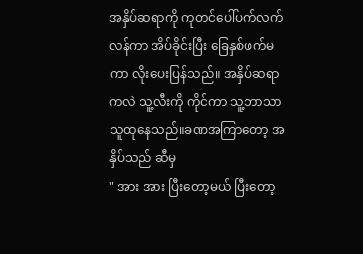အနှိပ်ဆရာကို ကုတင်ပေါ်ပက်လက်လန်ကာ အိပ်ခိုင်းပြီး ခြေနှစ်ဖက်မကာ လိုးပေးပြန်သည်။ အနှိပ်ဆရာကလဲ သူ့လီးကို ကိုင်ကာ သူ့ဘာသာသူထုနေသည်။ခဏအကြာတော့ အနှိပ်သည် ဆီမှ
" အား အား ပြီးတော့မယ် ပြီးတော့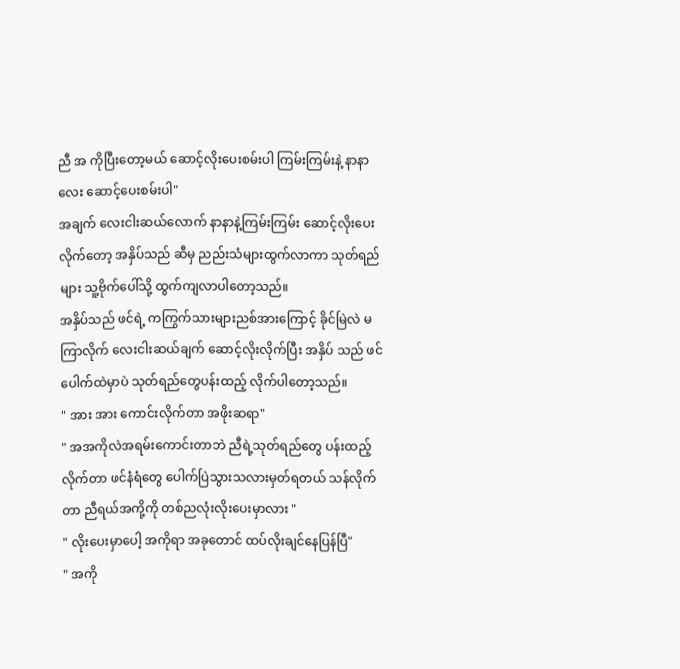ညီ အ ကိုပြီးတော့မယ် ဆောင့်လိုးပေးစမ်းပါ ကြမ်းကြမ်းနဲ့ နာနာလေး ဆောင့်ပေးစမ်းပါ"
အချက် လေးငါးဆယ်လောက် နာနာနဲ့ကြမ်းကြမ်း ဆောင့်လိုးပေးလိုက်တော့ အနှိပ်သည် ဆီမှ ညည်းသံများထွက်လာကာ သုတ်ရည်များ သူ့ဗိုက်ပေါ်သို့ ထွက်ကျလာပါတော့သည်။
အနှိပ်သည် ဖင်ရဲ့ ကကြွက်သားများညစ်အားကြောင့် ခိုင်မြဲလဲ မကြာလိုက် လေးငါးဆယ်ချက် ဆောင့်လိုးလိုက်ပြီး အနှိပ် သည် ဖင်ပေါက်ထဲမှာပဲ သုတ်ရည်တွေပန်းထည့် လိုက်ပါတော့သည်။
" အား အား ကောင်းလိုက်တာ အဖိုးဆရာ"
" အအကိုလဲအရမ်းကောင်းတာဘဲ ညီရဲ့သုတ်ရည်တွေ ပန်းထည့်လိုက်တာ ဖင်နံရံတွေ ပေါက်ပြဲသွားသလားမှတ်ရတယ် သန်လိုက်တာ ညီရယ်အကို့ကို တစ်ညလုံးလိုးပေးမှာလား "
" လိုးပေးမှာပေါ့ အကိုရာ အခုတောင် ထပ်လိုးချင်နေပြန်ပြီ"
" အကို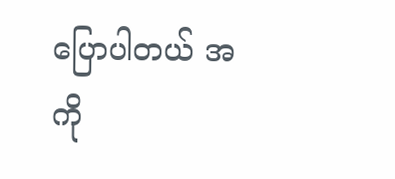ပြောပါတယ် အကို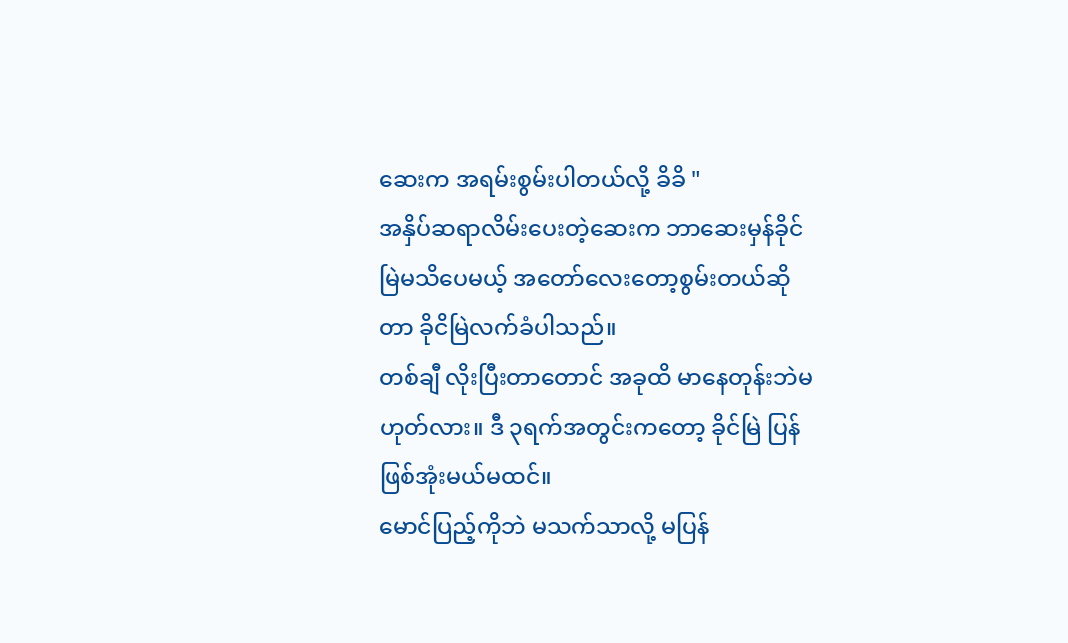ဆေးက အရမ်းစွမ်းပါတယ်လို့ ခိခိ "
အနှိပ်ဆရာလိမ်းပေးတဲ့ဆေးက ဘာဆေးမှန်ခိုင်မြဲမသိပေမယ့် အတော်လေးတော့စွမ်းတယ်ဆိုတာ ခိုငိမြဲလက်ခံပါသည်။
တစ်ချီ လိုးပြီးတာတောင် အခုထိ မာနေတုန်းဘဲမဟုတ်လား။ ဒီ ၃ရက်အတွင်းကတော့ ခိုင်မြဲ ပြန်ဖြစ်အုံးမယ်မထင်။
မောင်ပြည့်ကိုဘဲ မသက်သာလို့ မပြန်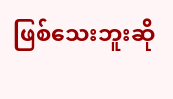ဖြစ်သေးဘူးဆို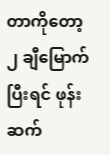တာကိုတော့ ၂ ချီမြောက် ပြီးရင် ဖုန်းဆက်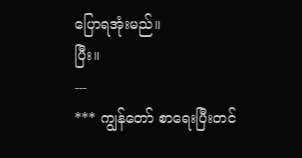ပြောရအုံးမည်။
ပြီး။
---
*** ကျွန်တော် စာရေးပြီးတင်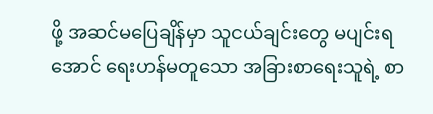ဖို့ အဆင်မပြေချိန်မှာ သူငယ်ချင်းတွေ မပျင်းရအောင် ရေးဟန်မတူသော အခြားစာရေးသူရဲ့ စာ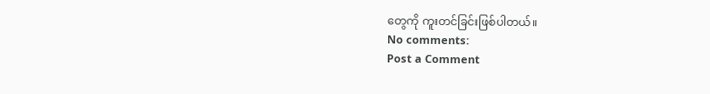တွေကို ကူးတင်ခြင်းဖြစ်ပါတယ်။
No comments:
Post a Comment